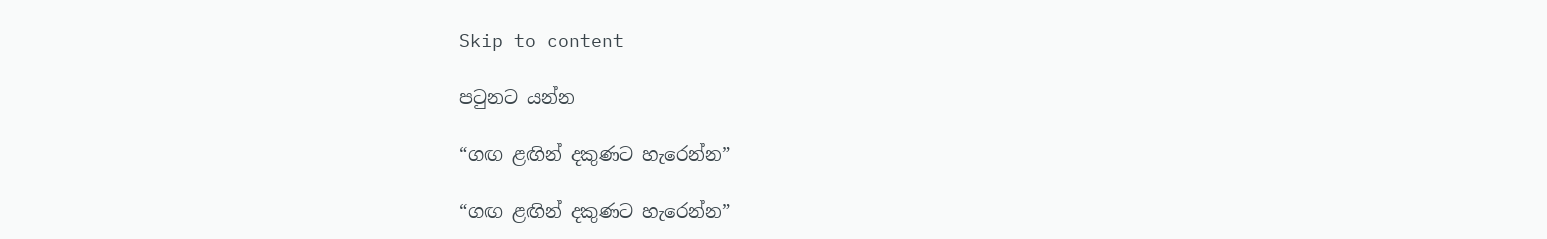Skip to content

පටුනට යන්න

“ගඟ ළඟින් දකුණට හැරෙන්න”

“ගඟ ළඟින් දකුණට හැරෙන්න”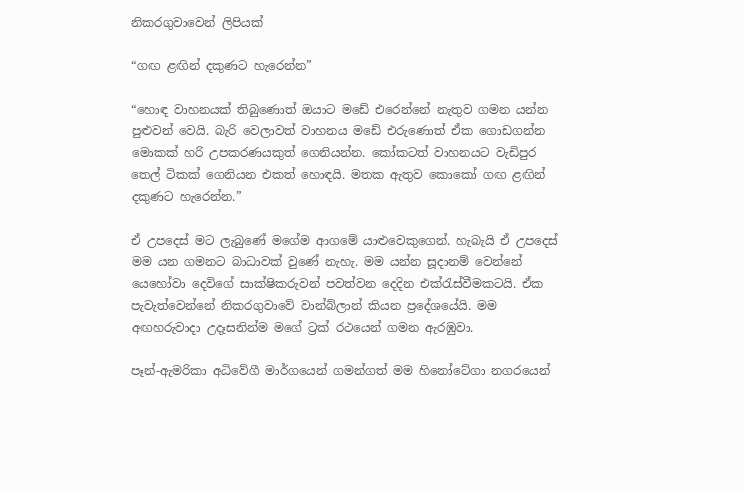නිකරගුවාවෙන් ලිපියක්

“ගඟ ළඟින් දකුණට හැරෙන්න”

“හොඳ වාහනයක් තිබුණොත් ඔයාට මඩේ එරෙන්නේ නැතුව ගමන යන්න පුළුවන් වෙයි. බැරි වෙලාවත් වාහනය මඩේ එරුණොත් ඒක ගොඩගන්න මොකක් හරි උපකරණයකුත් ගෙනියන්න. කෝකටත් වාහනයට වැඩිපුර තෙල් ටිකක් ගෙනියන එකත් හොඳයි. මතක ඇතුව කොකෝ ගඟ ළඟින් දකුණට හැරෙන්න.”

ඒ උපදෙස් මට ලැබුණේ මගේම ආගමේ යාළුවෙකුගෙන්. හැබැයි ඒ උපදෙස් මම යන ගමනට බාධාවක් වුණේ නැහැ. මම යන්න සූදානම් වෙන්නේ යෙහෝවා දෙවිගේ සාක්ෂිකරුවන් පවත්වන දෙදින එක්රැස්වීමකටයි. ඒක පැවැත්වෙන්නේ නිකරගුවාවේ වාන්බ්ලාන් කියන ප්‍රදේශයේයි. මම අඟහරුවාදා උදෑසනින්ම මගේ ට්‍රක් රථයෙන් ගමන ඇරඹුවා.

පෑන්-ඇමරිකා අධිවේගී මාර්ගයෙන් ගමන්ගත් මම හිනෝටේගා නගරයෙන්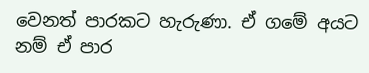වෙනත් පාරකට හැරුණා. ඒ ගමේ අයට නම් ඒ පාර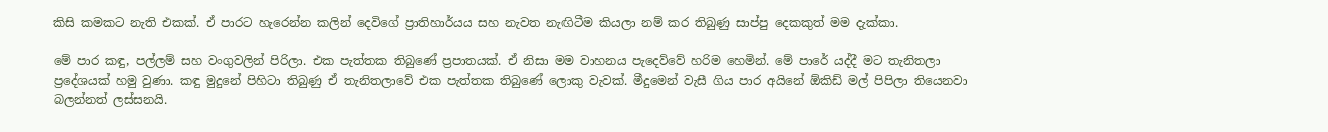කිසි කමකට නැති එකක්. ඒ පාරට හැරෙන්න කලින් දෙවිගේ ප්‍රාතිහාර්යය සහ නැවත නැඟිටීම කියලා නම් කර තිබුණු සාප්පු දෙකකුත් මම දැක්කා.

මේ පාර කඳු, පල්ලම් සහ වංගුවලින් පිරිලා. එක පැත්තක තිබුණේ ප්‍රපාතයක්. ඒ නිසා මම වාහනය පැදෙව්වේ හරිම හෙමින්. මේ පාරේ යද්දී මට තැනිතලා ප්‍රදේශයක් හමු වුණා. කඳු මුදුනේ පිහිටා තිබුණු ඒ තැනිතලාවේ එක පැත්තක තිබුණේ ලොකු වැවක්. මීදුමෙන් වැසී ගිය පාර අයිනේ ඕකිඩ් මල් පිපිලා තියෙනවා බලන්නත් ලස්සනයි.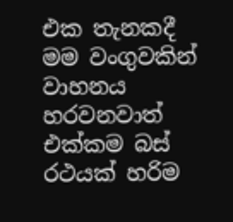එක තැනකදී මම වංගුවකින් වාහනය හරවනවාත් එක්කම බස් රථයක් හරිම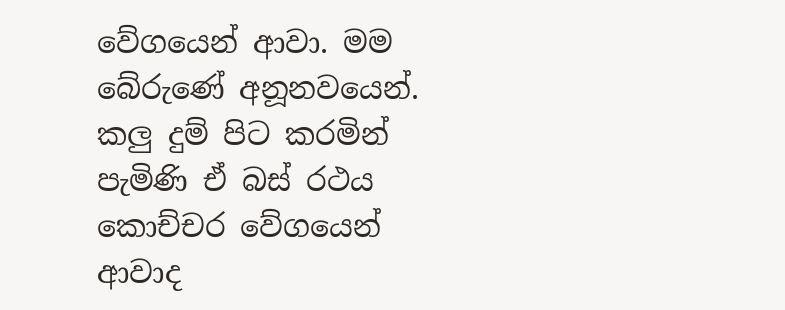වේගයෙන් ආවා. මම බේරුණේ අනූනවයෙන්. කලු දුම් පිට කරමින් පැමිණි ඒ බස් රථය කොච්චර වේගයෙන් ආවාද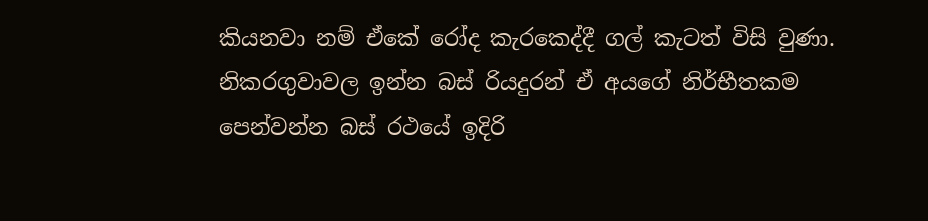කියනවා නම් ඒකේ රෝද කැරකෙද්දී ගල් කැටත් විසි වුණා. නිකරගුවාවල ඉන්න බස් රියදුරන් ඒ අයගේ නිර්භීතකම පෙන්වන්න බස් රථයේ ඉදිරි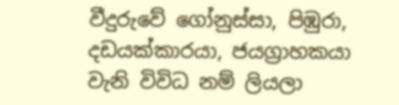වීදුරුවේ ගෝනුස්සා, පිඹුරා, දඩයක්කාරයා, ජයග්‍රාහකයා වැනි විවිධ නම් ලියලා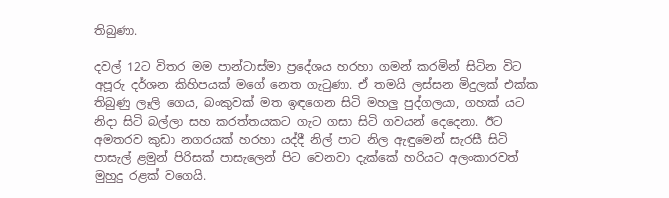තිබුණා.

දවල් 12ට විතර මම පාන්ටාස්මා ප්‍රදේශය හරහා ගමන් කරමින් සිටින විට අපූරු දර්ශන කිහිපයක් මගේ නෙත ගැටුණා. ඒ තමයි ලස්සන මිදුලක් එක්ක තිබුණු ලෑලි ගෙය, බංකුවක් මත ඉඳගෙන සිටි මහලු පුද්ගලයා, ගහක් යට නිදා සිටි බල්ලා සහ කරත්තයකට ගැට ගසා සිටි ගවයන් දෙදෙනා. ඊට අමතරව කුඩා නගරයක් හරහා යද්දී නිල් පාට නිල ඇඳුමෙන් සැරසී සිටි පාසැල් ළමුන් පිරිසක් පාසැලෙන් පිට වෙනවා දැක්කේ හරියට අලංකාරවත් මුහුදු රළක් වගෙයි.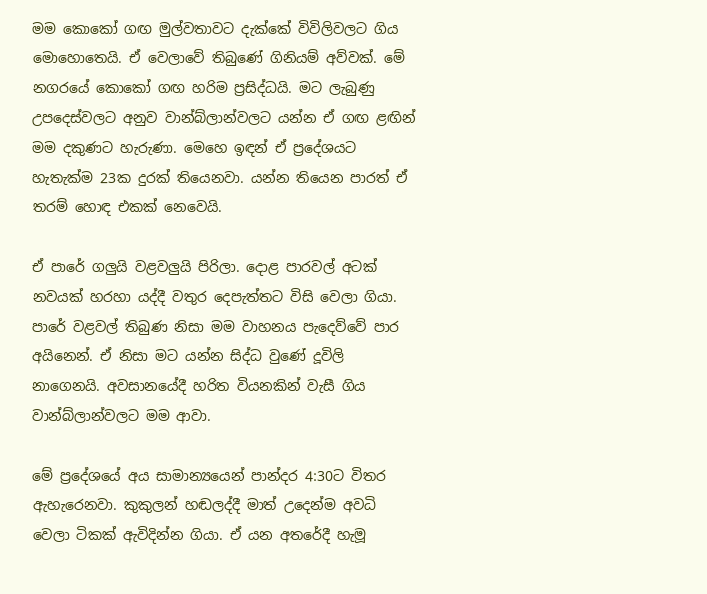මම කොකෝ ගඟ මුල්වතාවට දැක්කේ විවිලිවලට ගිය මොහොතෙයි. ඒ වෙලාවේ තිබුණේ ගිනියම් අව්වක්. මේ නගරයේ කොකෝ ගඟ හරිම ප්‍රසිද්ධයි. මට ලැබුණු උපදෙස්වලට අනුව වාන්බ්ලාන්වලට යන්න ඒ ගඟ ළඟින් මම දකුණට හැරුණා. මෙහෙ ඉඳන් ඒ ප්‍රදේශයට හැතැක්ම 23ක දුරක් තියෙනවා. යන්න තියෙන පාරත් ඒ තරම් හොඳ එකක් නෙවෙයි.

ඒ පාරේ ගලුයි වළවලුයි පිරිලා. දොළ පාරවල් අටක් නවයක් හරහා යද්දී වතුර දෙපැත්තට විසි වෙලා ගියා. පාරේ වළවල් තිබුණ නිසා මම වාහනය පැදෙව්වේ පාර අයිනෙන්. ඒ නිසා මට යන්න සිද්ධ වුණේ දූවිලි නාගෙනයි. අවසානයේදී හරිත වියනකින් වැසී ගිය වාන්බ්ලාන්වලට මම ආවා.

මේ ප්‍රදේශයේ අය සාමාන්‍යයෙන් පාන්දර 4:30ට විතර ඇහැරෙනවා. කුකුලන් හඬලද්දී මාත් උදෙන්ම අවධි වෙලා ටිකක් ඇවිදින්න ගියා. ඒ යන අතරේදී හැමූ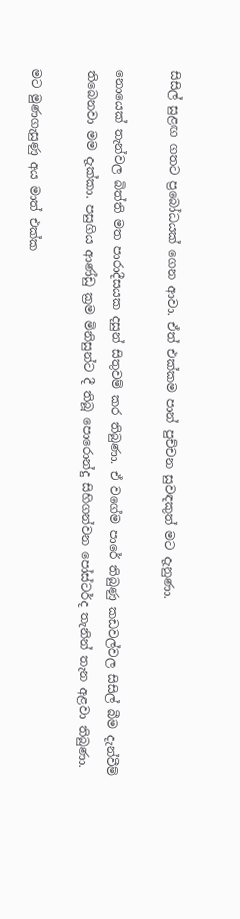සිසිල් සුළඟ ගතට ප්‍රබෝධයක් ගෙන ආවා. ඒත් එක්කම පාන් පුච්චන සුවඳකුත් මට දැනුණා.

නොයෙක් තැන්වල බිත්ති මත පාරාදීසයක දසුන් සිතුවම් කර තිබුණා. ඒ වගේම පාරේ තිබුණු කඩවල්වල සිසිල් බීම දැන්වීම් තිබෙනවා මම දැක්කා. පසුගිය ආණ්ඩු ක්‍රම මිනිසුන්ට දී තිබූ පොරොන්දු සිහිගන්වන පෝස්ටර්ද තැනින් තැන අළවා තිබුණා.

මට මුණගැසුණු අය මාත් එක්ක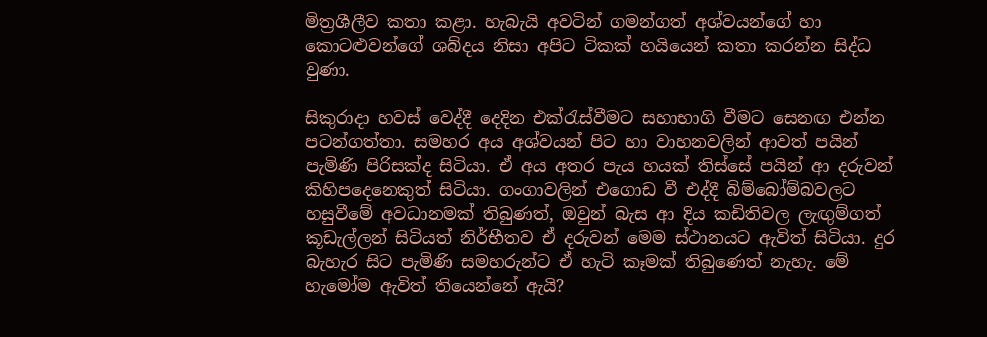මිත්‍රශීලීව කතා කළා. හැබැයි අවටින් ගමන්ගත් අශ්වයන්ගේ හා කොටළුවන්ගේ ශබ්දය නිසා අපිට ටිකක් හයියෙන් කතා කරන්න සිද්ධ වුණා.

සිකුරාදා හවස් වෙද්දී දෙදින එක්රැස්වීමට සහාභාගි වීමට සෙනඟ එන්න පටන්ගත්තා. සමහර අය අශ්වයන් පිට හා වාහනවලින් ආවත් පයින් පැමිණි පිරිසක්ද සිටියා. ඒ අය අතර පැය හයක් තිස්සේ පයින් ආ දරුවන් කිහිපදෙනෙකුත් සිටියා. ගංගාවලින් එගොඩ වී එද්දී බිම්බෝම්බවලට හසුවීමේ අවධානමක් තිබුණත්, ඔවුන් බැස ආ දිය කඩිතිවල ලැඟුම්ගත් කූඩැල්ලන් සිටියත් නිර්භීතව ඒ දරුවන් මෙම ස්ථානයට ඇවිත් සිටියා. දුර බැහැර සිට පැමිණි සමහරුන්ට ඒ හැටි කෑමක් තිබුණෙත් නැහැ. මේ හැමෝම ඇවිත් තියෙන්නේ ඇයි?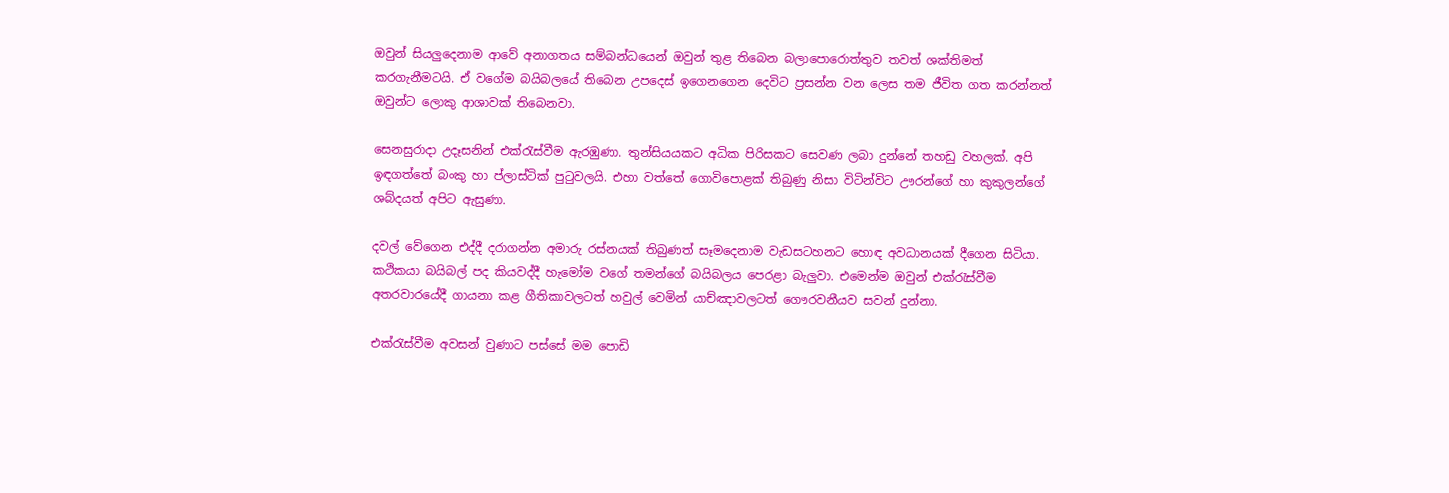ඔවුන් සියලුදෙනාම ආවේ අනාගතය සම්බන්ධයෙන් ඔවුන් තුළ තිබෙන බලාපොරොත්තුව තවත් ශක්තිමත් කරගැනීමටයි. ඒ වගේම බයිබලයේ තිබෙන උපදෙස් ඉගෙනගෙන දෙවිට ප්‍රසන්න වන ලෙස තම ජීවිත ගත කරන්නත් ඔවුන්ට ලොකු ආශාවක් තිබෙනවා.

සෙනසුරාදා උදෑසනින් එක්රැස්වීම ඇරඹුණා. තුන්සියයකට අධික පිරිසකට සෙවණ ලබා දුන්නේ තහඩු වහලක්. අපි ඉඳගත්තේ බංකු හා ප්ලාස්ටික් පුටුවලයි. එහා වත්තේ ගොවිපොළක් තිබුණු නිසා විටින්විට ඌරන්ගේ හා කුකුලන්ගේ ශබ්දයත් අපිට ඇසුණා.

දවල් වේගෙන එද්දී දරාගන්න අමාරු රස්නයක් තිබුණත් සෑමදෙනාම වැඩසටහනට හොඳ අවධානයක් දීගෙන සිටියා. කථිකයා බයිබල් පද කියවද්දී හැමෝම වගේ තමන්ගේ බයිබලය පෙරළා බැලුවා. එමෙන්ම ඔවුන් එක්රැස්වීම අතරවාරයේදී ගායනා කළ ගීතිකාවලටත් හවුල් වෙමින් යාච්ඤාවලටත් ගෞරවනීයව සවන් දුන්නා.

එක්රැස්වීම අවසන් වුණාට පස්සේ මම පොඩි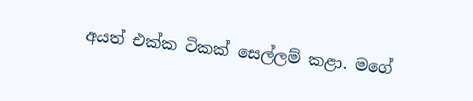අයත් එක්ක ටිකක් සෙල්ලම් කළා. මගේ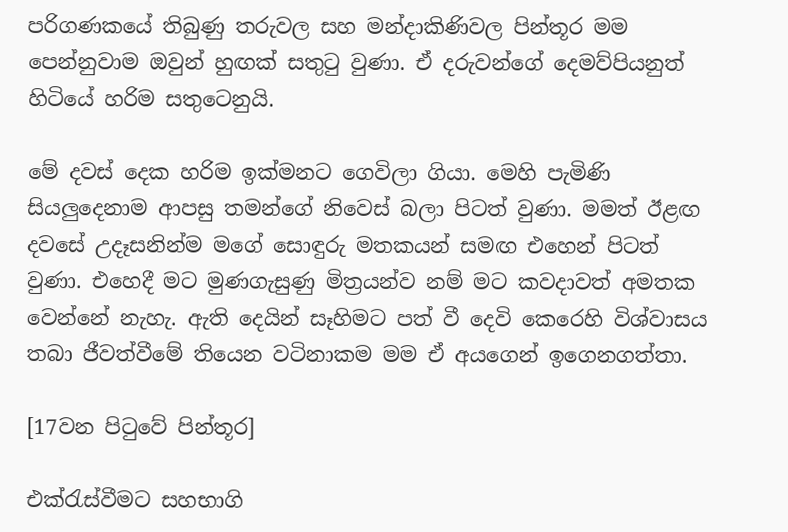පරිගණකයේ තිබුණු තරුවල සහ මන්දාකිණිවල පින්තූර මම පෙන්නුවාම ඔවුන් හුඟක් සතුටු වුණා. ඒ දරුවන්ගේ දෙමව්පියනුත් හිටියේ හරිම සතුටෙනුයි.

මේ දවස් දෙක හරිම ඉක්මනට ගෙවිලා ගියා. මෙහි පැමිණි සියලුදෙනාම ආපසු තමන්ගේ නිවෙස් බලා පිටත් වුණා. මමත් ඊළඟ දවසේ උදෑසනින්ම මගේ සොඳුරු මතකයන් සමඟ එහෙන් පිටත් වුණා. එහෙදී මට මුණගැසුණු මිත්‍රයන්ව නම් මට කවදාවත් අමතක වෙන්නේ නැහැ. ඇති දෙයින් සෑහිමට පත් වී දෙවි කෙරෙහි විශ්වාසය තබා ජීවත්වීමේ තියෙන වටිනාකම මම ඒ අයගෙන් ඉගෙනගත්තා.

[17වන පිටුවේ පින්තූර]

එක්රැස්වීමට සහභාගි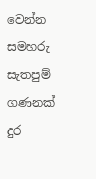වෙන්න සමහරු සැතපුම් ගණනක් දුර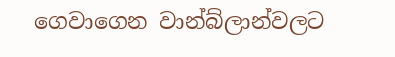ගෙවාගෙන වාන්බ්ලාන්වලට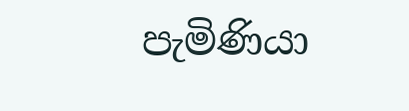පැමිණියා